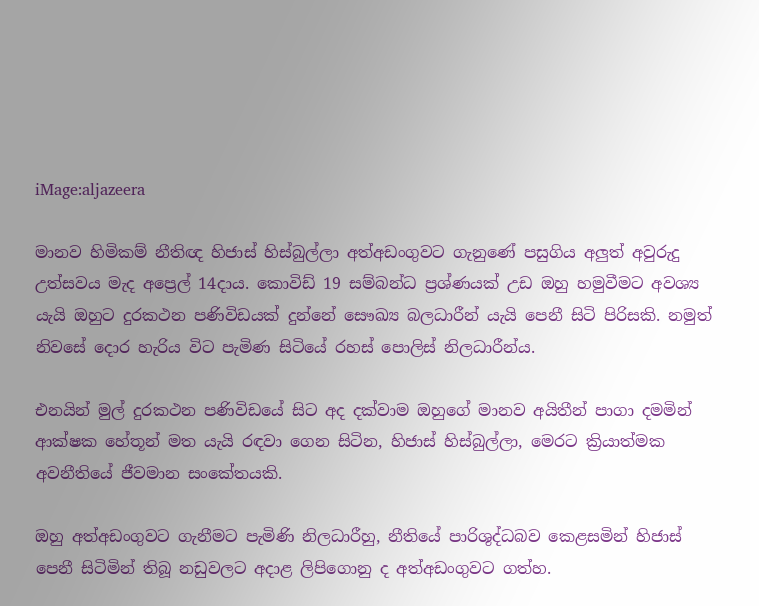iMage:aljazeera

මානව හිමිකම් නීතිඥ හිජාස් හිස්බුල්ලා අත්අඩංගුවට ගැනුණේ පසුගිය අලුත් අවුරුදු උත්සවය මැද අප්‍රෙල් 14දාය. කොවිඩ් 19 සම්බන්ධ ප්‍රශ්ණයක් උඩ ඔහු හමුවීමට අවශ්‍ය යැයි ඔහුට දුරකථන පණිවිඩයක් දුන්නේ සෞඛ්‍ය බලධාරීන් යැයි පෙනී සිටි පිරිසකි. නමුත් නිවසේ දොර හැරිය විට පැමිණ සිටියේ රහස් පොලිස් නිලධාරීන්ය.

එනයින් මුල් දුරකථන පණිවිඩයේ සිට අද දක්වාම ඔහුගේ මානව අයිතීන් පාගා දමමින් ආක්ෂක හේතූන් මත යැයි රඳවා ගෙන සිටින, හිජාස් හිස්බුල්ලා, මෙරට ක්‍රියාත්මක අවනීතියේ ජීවමාන සංකේතයකි.

ඔහු අත්අඩංගුවට ගැනීමට පැමිණි නිලධාරීහු, නීතියේ පාරිශුද්ධබව කෙළසමින් හිජාස් පෙනී සිටිමින් තිබූ නඩුවලට අදාළ ලිපිගොනු ද අත්අඩංගුවට ගත්හ.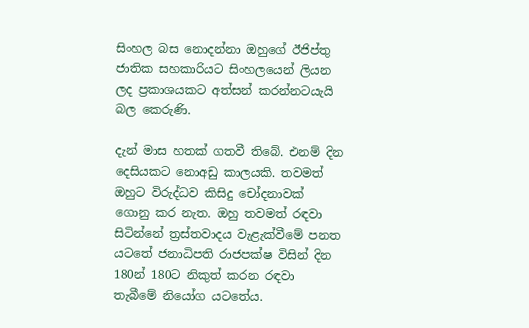සිංහල බස නොදන්නා ඔහුගේ ඊජිප්තු ජාතික සහකාරියට සිංහලයෙන් ලියන ලද ප්‍රකාශයකට අත්සන් කරන්නටයැයි බල කෙරුණි.

දැන් මාස හතක් ගතවී තිබේ. එනම් දින දෙසියකට නොඅඩු කාලයකි. තවමත් ඔහුට විරුද්ධව කිසිදු චෝදනාවක් ගොනු කර නැත. ඔහු තවමත් රඳවා සිටින්නේ ත්‍රස්තවාදය වැළැක්වීමේ පනත යටතේ ජනාධිපති රාජපක්ෂ විසින් දින 180න් 180ට නිකුත් කරන රඳවා තැබීමේ නියෝග යටතේය.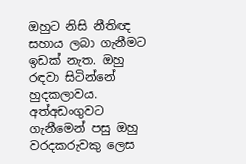ඔහුට නිසි නීතිඥ සහාය ලබා ගැනීමට ඉඩක් නැත. ඔහු රඳවා සිටින්නේ හුදකලාවය. අත්අඩංගුවට ගැනීමෙන් පසු ඔහු වරදකරුවකු ලෙස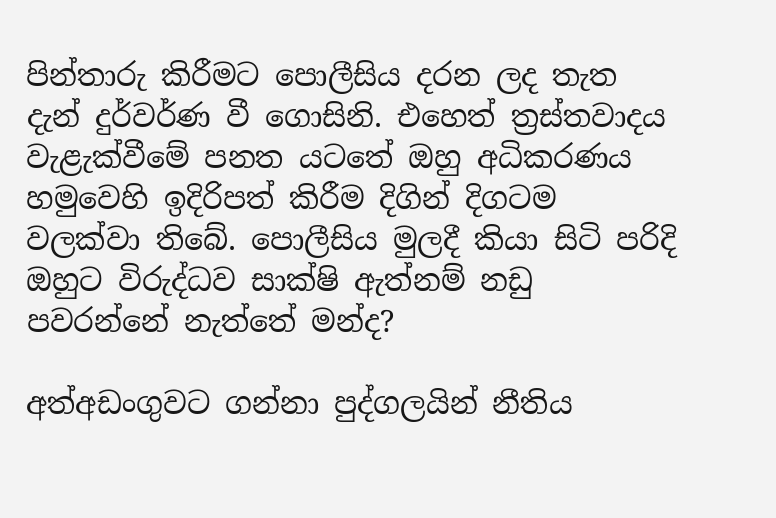පින්තාරු කිරීමට පොලීසිය දරන ලද තැත දැන් දුර්වර්ණ වී ගොසිනි. එහෙත් ත්‍රස්තවාදය වැළැක්වීමේ පනත යටතේ ඔහු අධිකරණය හමුවෙහි ඉදිරිපත් කිරීම දිගින් දිගටම වලක්වා තිබේ. පොලීසිය මුලදී කියා සිටි පරිදි ඔහුට විරුද්ධව සාක්ෂි ඇත්නම් නඩු පවරන්නේ නැත්තේ මන්ද?

අත්අඩංගුවට ගන්නා පුද්ගලයින් නීතිය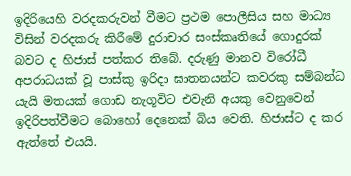ඉදිරියෙහි වරදකරුවන් වීමට ප්‍රථම පොලීසිය සහ මාධ්‍ය විසින් වරදකරු කිරීමේ දුරාචාර සංස්කෘතියේ ගොදුරක් බවට ද හිජාස් පත්කර තිබේ. දරුණු මානව විරෝධී අපරාධයක් වූ පාස්කු ඉරිදා ඝාතනයන්ට කවරකු සම්බන්ධ යැයි මතයක් ගොඩ නැගූවිට එවැනි අයකු වෙනුවෙන් ඉදිරිපත්වීමට බොහෝ දෙනෙක් බිය වෙති. හිජාස්ට ද කර ඇත්තේ එයයි.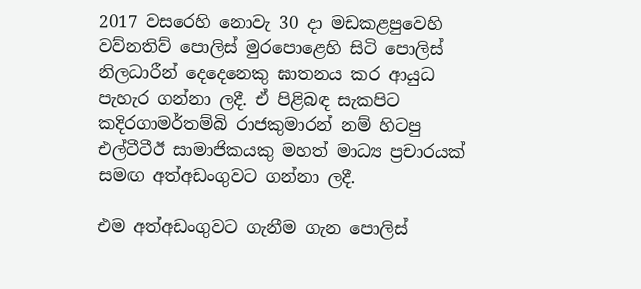2017 වසරෙහි නොවැ 30 දා මඩකළපුවෙහි වව්නතිව් පොලිස් මුරපොළෙහි සිටි පොලිස් නිලධාරීන් දෙදෙනෙකු ඝාතනය කර ආයුධ පැහැර ගන්නා ලදී. ඒ පිළිබඳ සැකපිට කදිරගාමර්තම්බි රාජකුමාරන් නම් හිටපු එල්ටීටීඊ සාමාජිකයකු මහත් මාධ්‍ය ප්‍රචාරයක් සමඟ අත්අඩංගුවට ගන්නා ලදී.

එම අත්අඩංගුවට ගැනීම ගැන පොලිස්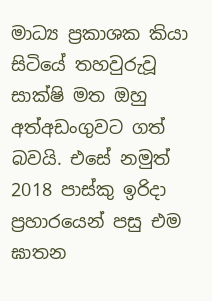මාධ්‍ය ප්‍රකාශක කියා සිටියේ තහවුරුවූ සාක්ෂි මත ඔහු අත්අඩංගුවට ගත් බවයි. එසේ නමුත් 2018 පාස්කු ඉරිදා ප්‍රහාරයෙන් පසු එම ඝාතන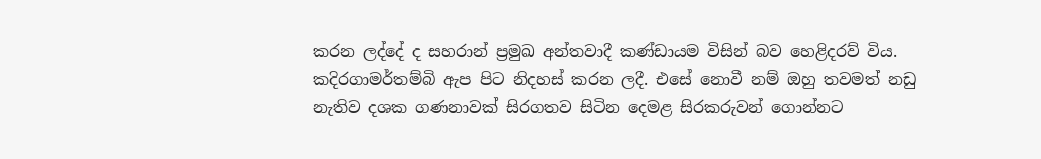කරන ලද්දේ ද සහරාන් ප්‍රමුඛ අන්තවාදී කණ්ඩායම විසින් බව හෙළිදරව් විය. කදිරගාමර්තම්බි ඇප පිට නිදහස් කරන ලදී. එසේ නොවී නම් ඔහු තවමත් නඩු නැතිව දශක ගණනාවක් සිරගතව සිටින දෙමළ සිරකරුවන් ගොන්නට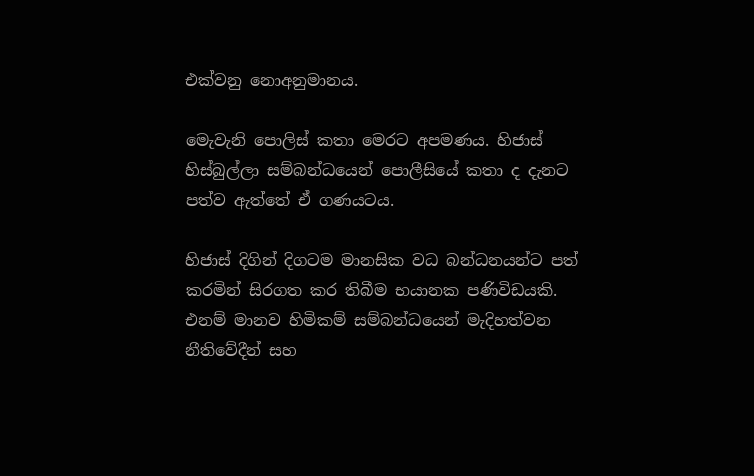එක්වනු නොඅනුමානය.

මෙැවැනි පොලිස් කතා මෙරට අපමණය. හිජාස් හිස්බුල්ලා සම්බන්ධයෙන් පොලීසියේ කතා ද දැනට පත්ව ඇත්තේ ඒ ගණයටය.

හිජාස් දිගින් දිගටම මානසික වධ බන්ධනයන්ට පත් කරමින් සිරගත කර තිබීම භයානක පණිවිඩයකි. එනම් මානව හිමිකම් සම්බන්ධයෙන් මැදිහත්වන නීතිවේදීන් සහ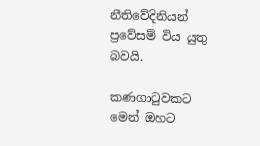නීතිවේදිනියන් ප්‍රවේසම් විය යුතු බවයි.

කණගාටුවකට මෙන් ඔහට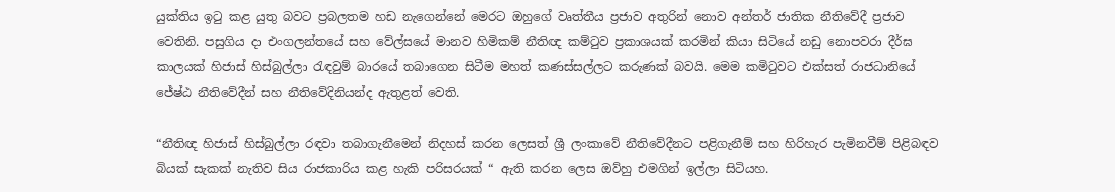යුක්තිය ඉටු කළ යුතු බවට ප්‍රබලතම හඩ නැගෙන්නේ මෙරට ඔහුගේ වෘත්තීය ප්‍රජාව අතුරින් නොව අන්තර් ජාතික නීතිවේදී ප්‍රජාව වෙතිනි. පසුගිය දා එංගලන්තයේ සහ වේල්සයේ මානව හිමිකම් නීතිඥ කම්ටුව ප්‍රකාශයක් කරමින් කියා සිටියේ නඩු නොපවරා දීර්ඝ කාලයක් හිජාස් හිස්බුල්ලා රැඳවුම් බාරයේ තබාගෙන සිටීම මහත් කණස්සල්ලට කරුණක් බවයි. මෙම කමිටුවට එක්සත් රාජධානියේ ජේෂ්ඨ නීතිවේදීන් සහ නීතිවේදිනියන්ද ඇතුළත් වෙති.

“නීතිඥ හිජාස් හිස්බුල්ලා රඳවා තබාගැනීමෙන් නිදහස් කරන ලෙසත් ශ්‍රී ලංකාවේ නීතිවේදීනට පළිගැනීම් සහ හිරිහැර පැමිනවීම් පිළිබඳව බියක් සැකක් නැතිව සිය රාජකාරිය කළ හැකි පරිසරයක් “ ඇති කරන ලෙස ඔව්හු එමගින් ඉල්ලා සිටියහ.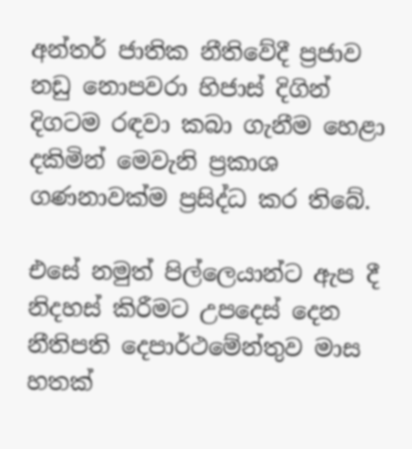අන්තර් ජාතික නීතිවේදී ප්‍රජාව නඩු නොපවරා හිජාස් දිගින් දිගටම රඳවා කබා ගැනීම හෙළා දකිමින් මෙවැනි ප්‍රකාශ ගණනාවක්ම ප්‍රසිද්ධ කර තිබේ.

එසේ නමුත් පිල්ලෙයාන්ට ඇප දී නිදහස් කිරීමට උපදෙස් දෙන නීතිපති දෙපාර්ථමේන්තුව මාස හතක්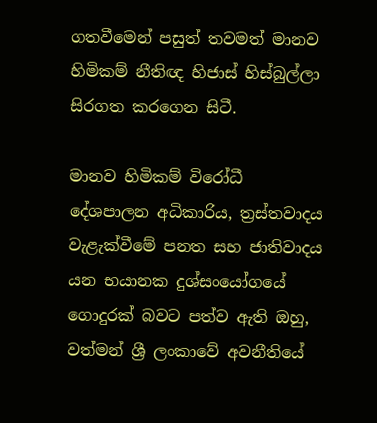ගතවීමෙන් පසුත් තවමත් මානව හිමිකම් නීතිඥ හිජාස් හිස්බුල්ලා සිරගත කරගෙන සිටී.

මානව හිමිකම් විරෝධී දේශපාලන අධිකාරිය, ත්‍රස්තවාදය වැළැක්වීමේ පනත සහ ජාතිවාදය යන භයානක දුශ්සංයෝගයේ ගොදුරක් බවට පත්ව ඇති ඔහු, වත්මන් ශ්‍රී ලංකාවේ අවනීතියේ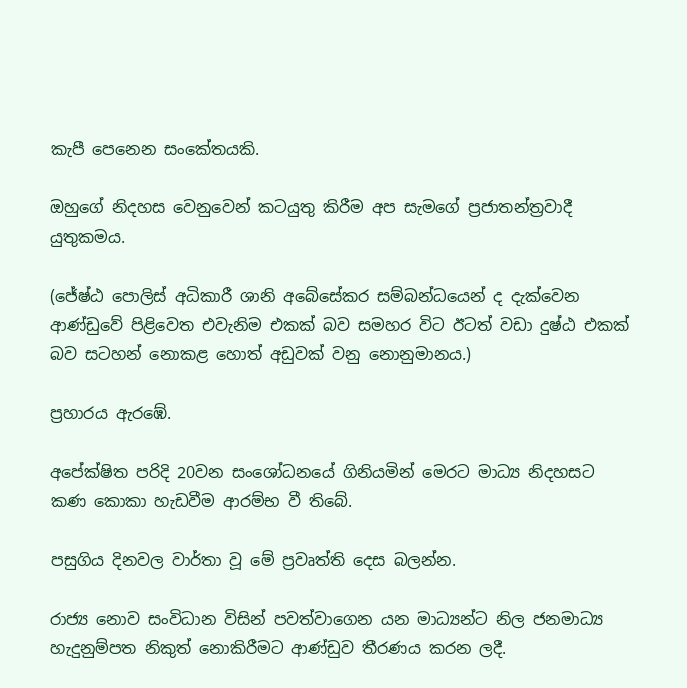කැපී පෙනෙන සංකේතයකි.

ඔහුගේ නිදහස වෙනුවෙන් කටයුතු කිරීම අප සැමගේ ප්‍රජාතන්ත්‍රවාදී යුතුකමය.

(ජේෂ්ඨ පොලිස් අධිකාරී ශානි අබේසේකර සම්බන්ධයෙන් ද දැක්වෙන ආණ්ඩුවේ පිළිවෙත එවැනිම එකක් බව සමහර වි‌ට ඊටත් වඩා දුෂ්ඨ එකක් බව සටහන් නොකළ හොත් අඩුවක් වනු නොනුමානය.)

ප්‍රහාරය ඇරඹේ.

අපේක්ෂිත පරිදි 20වන සංශෝධනයේ ගිනියමින් මෙරට මාධ්‍ය නිදහසට කණ කොකා හැඩවීම ආරම්භ වී තිබේ.

පසුගිය දිනවල වාර්තා වූ මේ ප්‍රවෘත්ති දෙස බලන්න.

රාජ්‍ය නොව සංවිධාන විසින් පවත්වාගෙන යන මාධ්‍යන්ට නිල ජනමාධ්‍ය හැදුනුම්පත නිකුත් නොකිරීමට ආණ්ඩුව තීරණය කරන ලදී.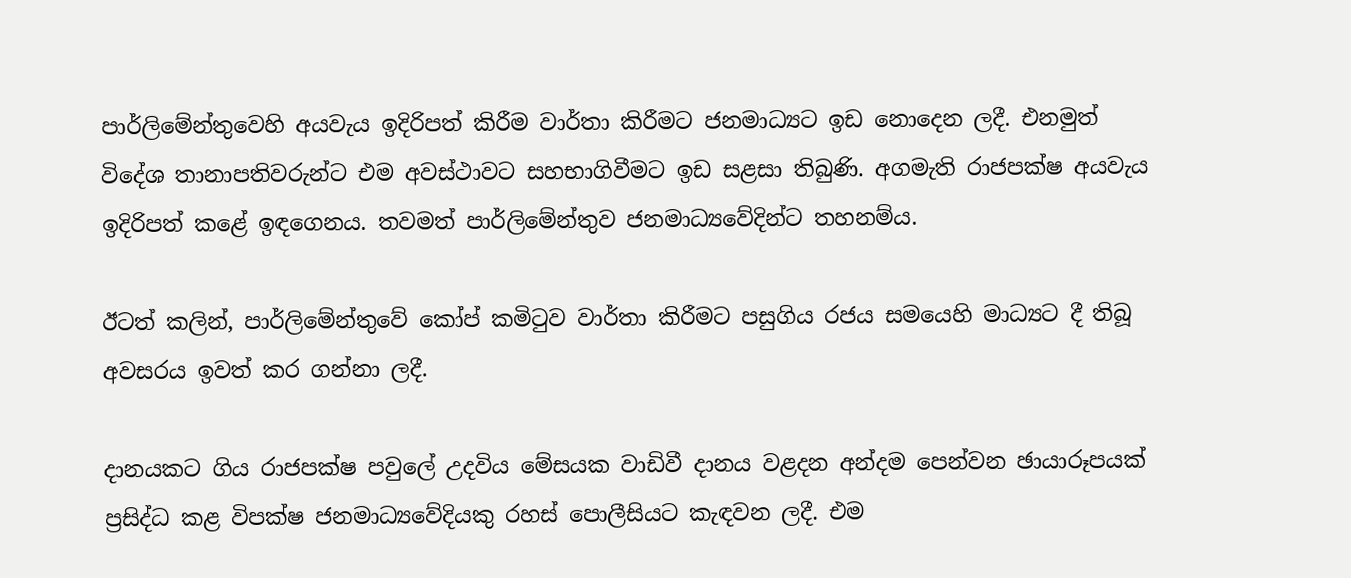පාර්ලිමේන්තුවෙහි අයවැය ඉදිරිපත් කිරීම වාර්තා කිරීමට ජනමාධ්‍යට ඉඩ නොදෙන ලදී. එනමුත් විදේශ තානාපතිවරුන්ට එම අවස්ථාවට සහභාගිවීමට ඉඩ සළසා තිබුණි. අගමැති රාජපක්ෂ අයවැය ඉදිරිපත් කළේ ඉඳගෙනය. තවමත් පාර්ලිමේන්තුව ජනමාධ්‍යවේදින්ට තහනම්ය.

ඊටත් කලින්, පාර්ලිමේන්තුවේ කෝප් කමිටුව වාර්තා කිරීමට පසුගිය රජය සමයෙහි මාධ්‍යට දී තිබූ අවසරය ඉවත් කර ගන්නා ලදී.

දානයකට ගිය රාජපක්ෂ පවුලේ උදවිය මේසයක වාඩිවී දානය වළදන අන්දම පෙන්වන ඡායාරූපයක් ප්‍රසිද්ධ කළ විපක්ෂ ජනමාධ්‍යවේදියකු රහස් පොලීසියට කැඳවන ලදී. එම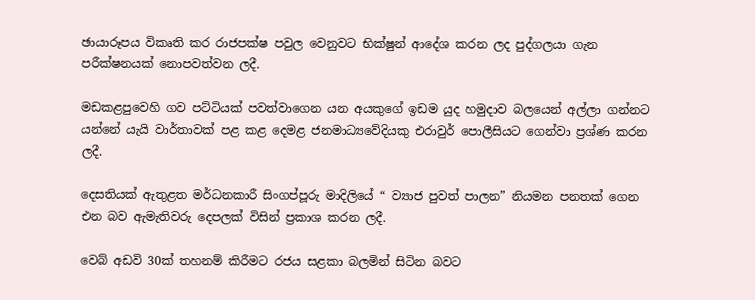ඡායාරූපය විකෘති කර රාජපක්ෂ පවුල වෙනුවට භික්ෂුන් ආදේශ කරන ලද පුද්ගලයා ගැන පරීක්ෂනයක් නොපවත්වන ලදී.

මඩකළපුවෙහි ගව පට්ටියක් පවත්වාගෙන යන අයකුගේ ඉඩම යුද හමුදාව බලයෙන් අල්ලා ගන්නට යන්නේ යැයි වාර්තාවක් පළ කළ දෙමළ ජනමාධ්‍යවේදියකු එරාවුර් පොලීසියට ගෙන්වා ප්‍රශ්ණ කරන ලදී.

දෙසතියක් ඇතුළත මර්ධනකාරී සිංගප්පූරු මාදිලියේ “ ව්‍යාජ පුවත් පාලන” නියමන පනතක් ගෙන එන බව ඇමැතිවරු දෙපලක් විසින් ප්‍රකාශ කරන ලදී.

වෙබ් අඩවි 30ක් තහනම් කිරීමට රජය සළකා බලමින් සිටින බවට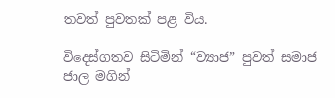තවත් පුවතක් පළ විය.

විදෙස්ගතව සිටිමින් “ව්‍යාජ” පුවත් සමාජ ජාල මගින්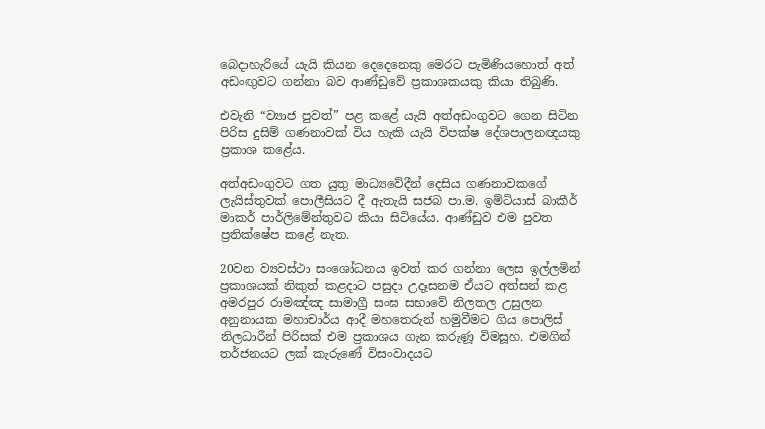බෙදාහැරියේ යැයි කියන දෙදෙනෙකු මෙරට පැමිණියහොත් අත් අඩංඟුවට ගන්නා බව ආණ්ඩුවේ ප්‍රකාශකයකු කියා තිබුණි.

එවැනි “ව්‍යාජ පුවත්” පළ කළේ යැයි අත්අඩංගුවට ගෙන සිටින පිරිස දුසිම් ගණනාවක් විය හැකි යැයි විපක්ෂ දේශපාලනඥයකු ප්‍රකාශ කළේය.

අත්අඩංගුවට ගත යුතු මාධ්‍යවේදීන් දෙසිය ගණනාවකගේ ලැයිස්තුවක් පොලීසියට දී ඇතැයි සජබ පා.ම. ඉම්ටියාස් බාකීර් මාකර් පාර්ලිමේන්තුවට කියා සිටියේය. ආණ්ඩුව එම පුවත ප්‍රතික්ෂේප කළේ නැත.

20වන ව්‍යවස්ථා සංශෝධනය ඉවත් කර ගන්නා ලෙස ඉල්ලමින් ප්‍රකාශයක් නිකුත් කළදාට පසුදා උදෑසනම ඒයට අත්සන් කළ අමරපුර රාමඤ්ඤ සාමාග්‍රී සංඝ සභාවේ නිලතල උසුලන අනුනායක මහාචාර්ය ආදී මහතෙරුන් හමුවීමට ගිය පොලිස් නිලධාරීන් පිරිසක් එම ප්‍රකාශය ගැන කරුණූ විමසූහ. එමගින් තර්ජනයට ලක් කැරුණේ විසංවාදයට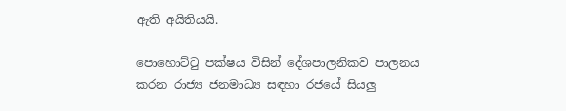ඇති අයිතියයි.

පොහොට්ටු පක්ෂය විසින් දේශපාලනිකව පාලනය කරන රාජ්‍ය ජනමාධ්‍ය සඳහා රජයේ සියලු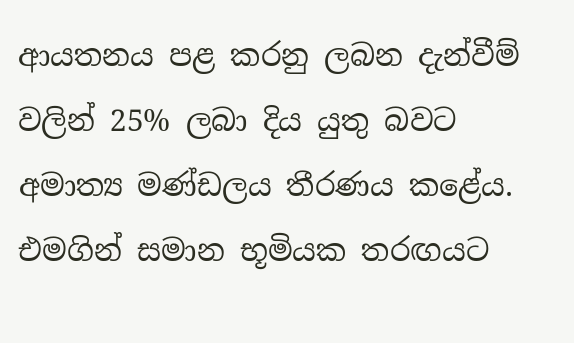ආයතනය පළ කරනු ලබන දැන්වීම් වලින් 25% ලබා දිය යුතු බවට අමාත්‍ය මණ්ඩලය තීරණය කළේය. එමගින් සමාන භූමියක තරඟයට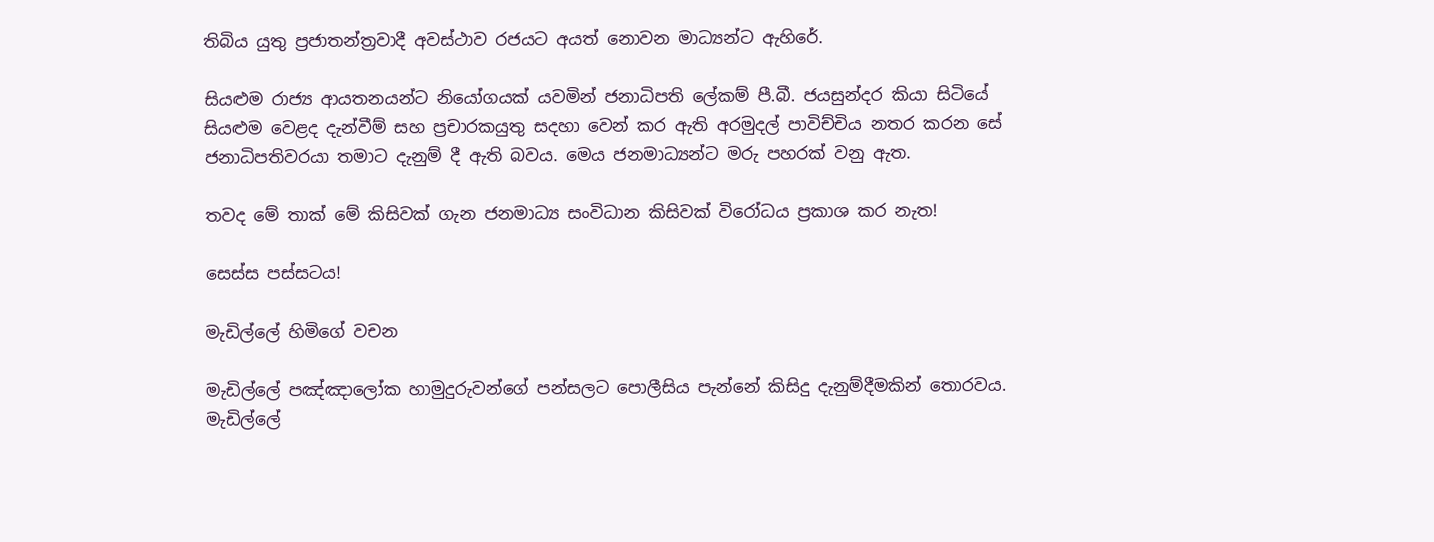තිබිය යුතු ප්‍රජාතන්ත්‍රවාදී අවස්ථාව රජයට අයත් නොවන මාධ්‍යන්ට ඇහිරේ.

සියළුම රාජ්‍ය ආයතනයන්ට නියෝගයක් යවමින් ජනාධිපති ලේකම් පී.බී. ජයසුන්දර කියා සිටියේ සියළුම වෙළද දැන්වීම් සහ ප්‍රචාරකයුතු සදහා වෙන් කර ඇති අරමුදල් පාවිච්චිය නතර කරන සේ ජනාධිපතිවරයා තමාට දැනුම් දී ඇති බවය. මෙය ජනමාධ්‍යන්ට මරු පහරක් වනු ඇත.

තවද මේ තාක් මේ කිසිවක් ගැන ජනමාධ්‍ය සංවිධාන කිසිවක් විරෝධය ප්‍රකාශ කර නැත!

සෙස්ස පස්සටය!

මැඩිල්ලේ හිමිගේ වචන

මැඩිල්ලේ පඤ්ඤාලෝක හාමුදුරුවන්ගේ පන්සලට පොලීසිය පැන්නේ කිසිදු දැනුම්දීමකින් තොරවය. මැඩිල්ලේ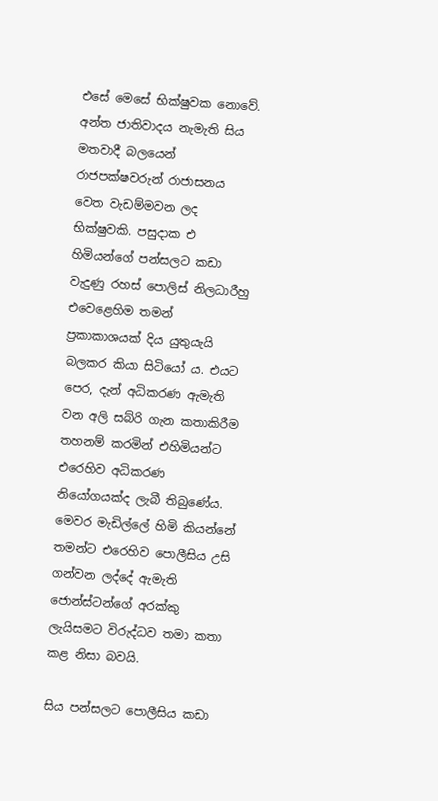එසේ මෙසේ භික්ෂුවක නොවේ. අන්ත ජාතිවාදය නැමැති සිය මතවාදී බලයෙන් රාජපක්ෂවරුන් රාජාසනය වෙත වැඩම්මවන ලද භික්ෂුවකි. පසුදාක එ හිමියන්ගේ පන්සලට කඩා වැදුණු රහස් පොලිස් නිලධාරීහු එවෙළෙහිම තමන් ප්‍රකාකාශයක් දිය යුතුයැයි බලකර කියා සිටියෝ ය. එයට පෙර, දැන් අධිකරණ ඇමැති වන අලි සබ්රි ගැන කතාකිරීම තහනම් කරමින් එහිමියන්ට එරෙහිව අධිකරණ නියෝගයක්ද ලැබී තිබුණේය. මෙවර මැඩිල්ලේ හිමි කියන්නේ තමන්ට එරෙහිව පොලීසිය උසි ගන්වන ලද්දේ ඇමැති ජොන්ස්ටන්ගේ අරක්කු ලැයිසමට විරුද්ධව තමා කතා කළ නිසා බවයි.

සිය පන්සලට පොලීසිය කඩා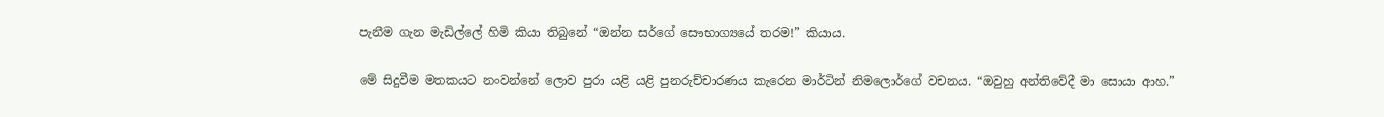පැනීම ගැන මැඩිල්ලේ හිමි කියා තිබුනේ “ඔන්න සර්ගේ සෞභාග්‍යයේ තරම!” කියාය.

මේ සිදුවීම මතකයට නංවන්නේ ලොව පුරා යළි යළි පුනරුච්චාරණය කැරෙන මාර්ටින් නිමලොර්ගේ වචනය. “ඔවුහු අන්තිවේදී මා සොයා ආහ.”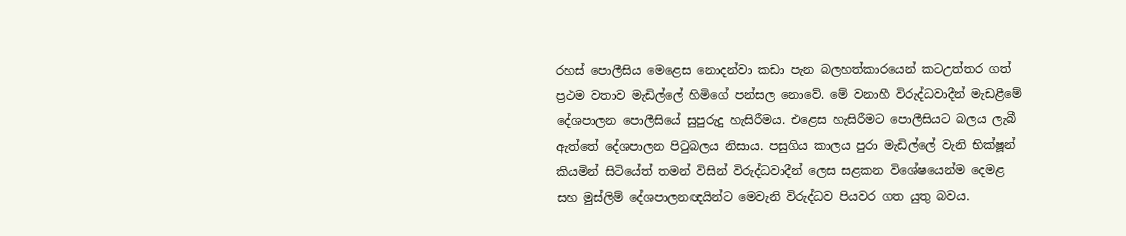රහස් පොලීසිය මෙළෙස නොදන්වා කඩා පැන බලහත්කාරයෙන් කටඋත්තර ගත් ප්‍රථම වතාව මැඩිල්ලේ හිමිගේ පන්සල නොවේ. මේ වනාහී විරුද්ධවාදීන් මැඩළීමේ දේශපාලන පොලීසියේ සුපුරුදු හැසිරීමය. එළෙස හැසිරීමට පොලීසියට බලය ලැබී ඇත්තේ දේශපාලන පිටුබලය නිසාය. පසුගිය කාලය පුරා මැඩිල්ලේ වැනි භික්ෂූන් කියමින් සිටියේත් තමන් විසින් විරුද්ධවාදීන් ලෙස සළකන විශේෂයෙන්ම දෙමළ සහ මුස්ලිම් දේශපාලනඥයින්ට මෙවැනි විරුද්ධව පියවර ගත යුතු බවය.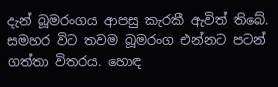දැන් බූමරංගය ආපසු කැරකී ඇවිත් තිබේ. සමහර විට තවම බූමරංග එන්නට පටන් ගත්තා විතරය. හොඳ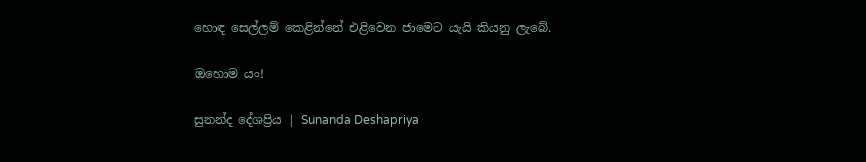හොඳ සෙල්ලම් කෙළින්නේ එළිවෙන ජාමෙට යැයි කියනු ලැබේ.

ඔහොම යං!

සුනන්ද දේශප්‍රිය | Sunanda Deshapriya